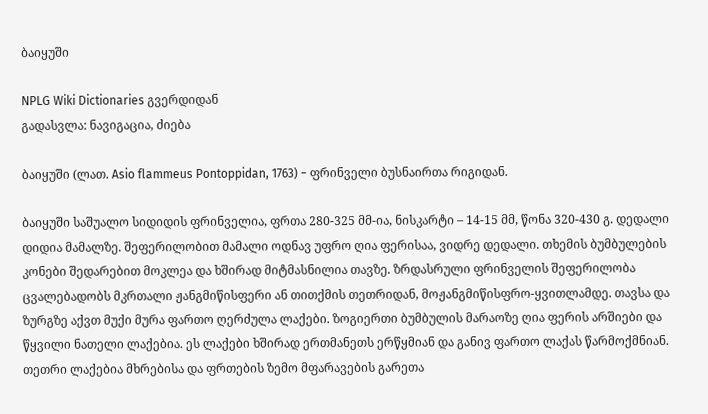ბაიყუში

NPLG Wiki Dictionaries გვერდიდან
გადასვლა: ნავიგაცია, ძიება

ბაიყუში (ლათ. Asio flammeus Pontoppidan, 1763) − ფრინველი ბუსნაირთა რიგიდან.

ბაიყუში საშუალო სიდიდის ფრინველია, ფრთა 280-325 მმ-ია, ნისკარტი – 14-15 მმ, წონა 320-430 გ. დედალი დიდია მამალზე. შეფერილობით მამალი ოდნავ უფრო ღია ფერისაა, ვიდრე დედალი. თხემის ბუმბულების კონები შედარებით მოკლეა და ხშირად მიტმასნილია თავზე. ზრდასრული ფრინველის შეფერილობა ცვალებადობს მკრთალი ჟანგმიწისფერი ან თითქმის თეთრიდან, მოჟანგმიწისფრო-ყვითლამდე. თავსა და ზურგზე აქვთ მუქი მურა ფართო ღერძულა ლაქები. ზოგიერთი ბუმბულის მარაოზე ღია ფერის არშიები და წყვილი ნათელი ლაქებია. ეს ლაქები ხშირად ერთმანეთს ერწყმიან და განივ ფართო ლაქას წარმოქმნიან. თეთრი ლაქებია მხრებისა და ფრთების ზემო მფარავების გარეთა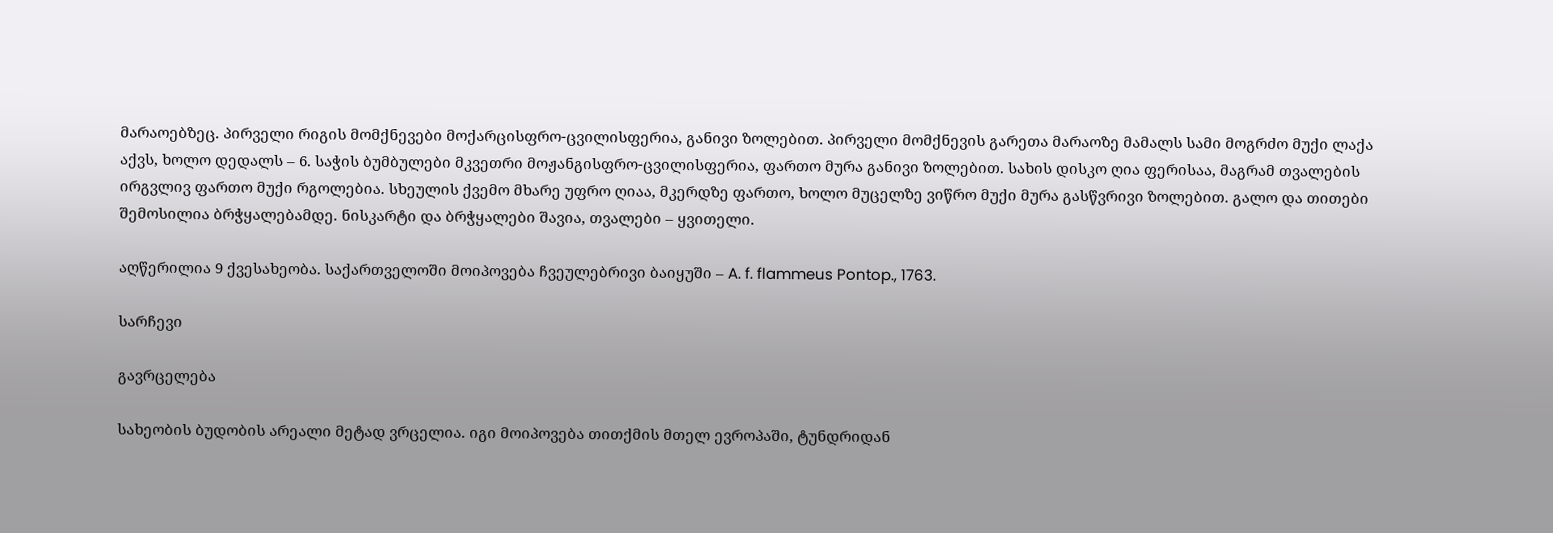მარაოებზეც. პირველი რიგის მომქნევები მოქარცისფრო-ცვილისფერია, განივი ზოლებით. პირველი მომქნევის გარეთა მარაოზე მამალს სამი მოგრძო მუქი ლაქა აქვს, ხოლო დედალს – 6. საჭის ბუმბულები მკვეთრი მოჟანგისფრო-ცვილისფერია, ფართო მურა განივი ზოლებით. სახის დისკო ღია ფერისაა, მაგრამ თვალების ირგვლივ ფართო მუქი რგოლებია. სხეულის ქვემო მხარე უფრო ღიაა, მკერდზე ფართო, ხოლო მუცელზე ვიწრო მუქი მურა გასწვრივი ზოლებით. გალო და თითები შემოსილია ბრჭყალებამდე. ნისკარტი და ბრჭყალები შავია, თვალები – ყვითელი.

აღწერილია 9 ქვესახეობა. საქართველოში მოიპოვება ჩვეულებრივი ბაიყუში – A. f. flammeus Pontop., 1763.

სარჩევი

გავრცელება

სახეობის ბუდობის არეალი მეტად ვრცელია. იგი მოიპოვება თითქმის მთელ ევროპაში, ტუნდრიდან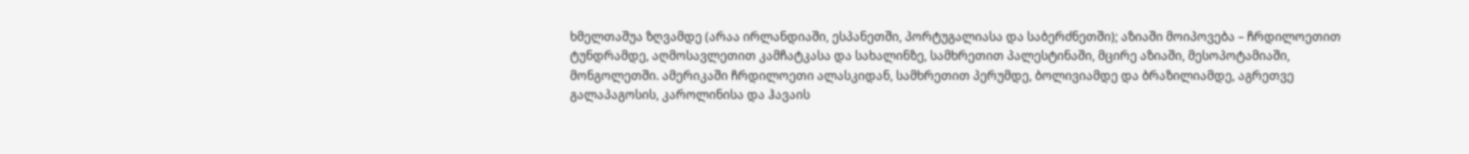ხმელთაშუა ზღვამდე (არაა ირლანდიაში, ესპანეთში, პორტუგალიასა და საბერძნეთში); აზიაში მოიპოვება – ჩრდილოეთით ტუნდრამდე, აღმოსავლეთით კამჩატკასა და სახალინზე, სამხრეთით პალესტინაში, მცირე აზიაში, მესოპოტამიაში, მონგოლეთში. ამერიკაში ჩრდილოეთი ალასკიდან, სამხრეთით პერუმდე, ბოლივიამდე და ბრაზილიამდე, აგრეთვე გალაპაგოსის, კაროლინისა და ჰავაის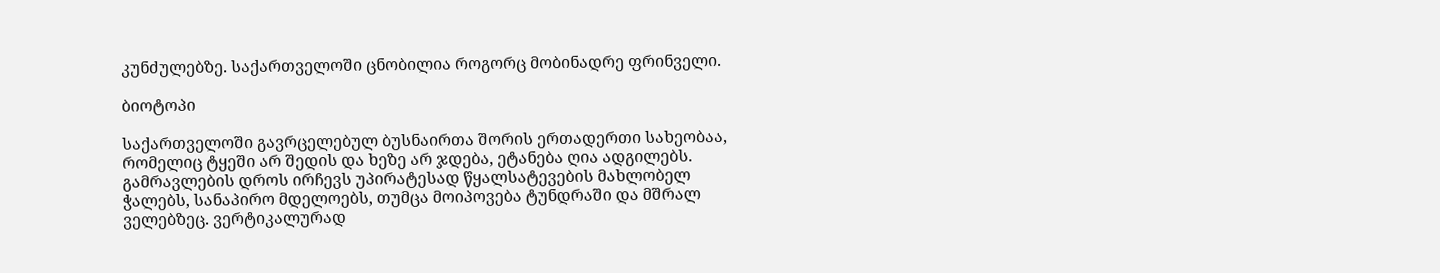კუნძულებზე. საქართველოში ცნობილია როგორც მობინადრე ფრინველი.

ბიოტოპი

საქართველოში გავრცელებულ ბუსნაირთა შორის ერთადერთი სახეობაა, რომელიც ტყეში არ შედის და ხეზე არ ჯდება, ეტანება ღია ადგილებს. გამრავლების დროს ირჩევს უპირატესად წყალსატევების მახლობელ ჭალებს, სანაპირო მდელოებს, თუმცა მოიპოვება ტუნდრაში და მშრალ ველებზეც. ვერტიკალურად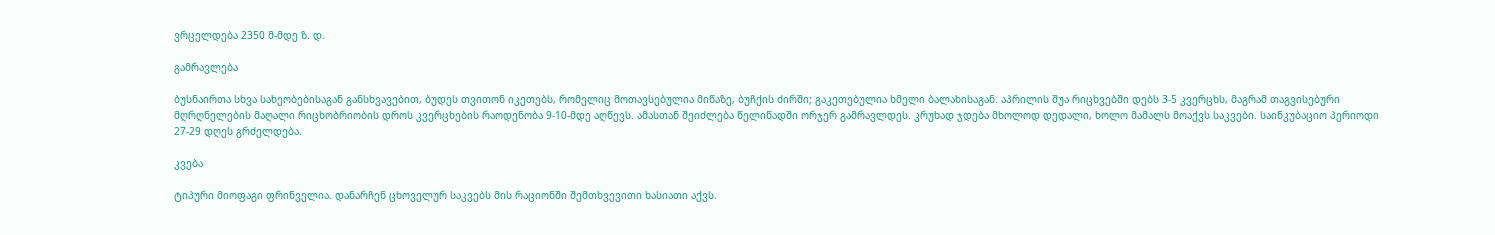ვრცელდება 2350 მ-მდე ზ. დ.

გამრავლება

ბუსნაირთა სხვა სახეობებისაგან განსხვავებით, ბუდეს თვითონ იკეთებს, რომელიც მოთავსებულია მიწაზე, ბუჩქის ძირში; გაკეთებულია ხმელი ბალახისაგან. აპრილის შუა რიცხვებში დებს 3-5 კვერცხს, მაგრამ თაგვისებური მღრღნელების მაღალი რიცხობრიობის დროს კვერცხების რაოდენობა 9-10-მდე აღწევს. ამასთან შეიძლება წელიწადში ორჯერ გამრავლდეს. კრუხად ჯდება მხოლოდ დედალი, ხოლო მამალს მოაქვს საკვები. საინკუბაციო პერიოდი 27-29 დღეს გრძელდება.

კვება

ტიპური მიოფაგი ფრინველია. დანარჩენ ცხოველურ საკვებს მის რაციონში შემთხვევითი ხასიათი აქვს.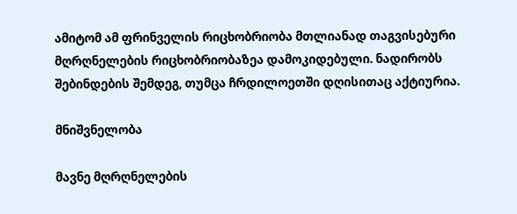ამიტომ ამ ფრინველის რიცხობრიობა მთლიანად თაგვისებური მღრღნელების რიცხობრიობაზეა დამოკიდებული. ნადირობს შებინდების შემდეგ, თუმცა ჩრდილოეთში დღისითაც აქტიურია.

მნიშვნელობა

მავნე მღრღნელების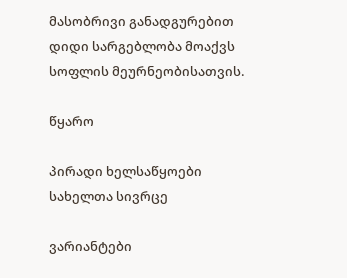მასობრივი განადგურებით დიდი სარგებლობა მოაქვს სოფლის მეურნეობისათვის.

წყარო

პირადი ხელსაწყოები
სახელთა სივრცე

ვარიანტები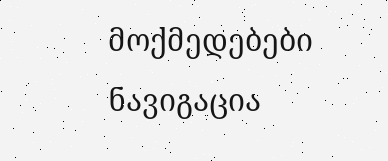მოქმედებები
ნავიგაცია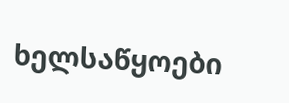ხელსაწყოები